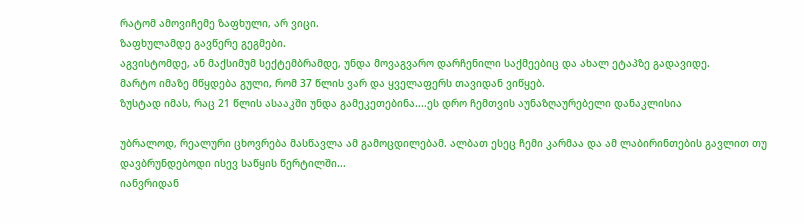რატომ ამოვიჩემე ზაფხული, არ ვიცი.
ზაფხულამდე გავწერე გეგმები.
აგვისტომდე, ან მაქსიმუმ სექტემბრამდე, უნდა მოვაგვარო დარჩენილი საქმეებიც და ახალ ეტაპზე გადავიდე.
მარტო იმაზე მწყდება გული, რომ 37 წლის ვარ და ყველაფერს თავიდან ვიწყებ.
ზუსტად იმას, რაც 21 წლის ასააკში უნდა გამეკეთებინა....ეს დრო ჩემთვის აუნაზღაურებელი დანაკლისია

უბრალოდ, რეალური ცხოვრება მასწავლა ამ გამოცდილებამ. ალბათ ესეც ჩემი კარმაა და ამ ლაბირინთების გავლით თუ დავბრუნდებოდი ისევ საწყის წერტილში...
იანვრიდან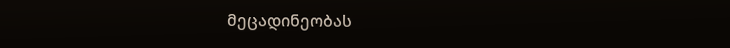მეცადინეობას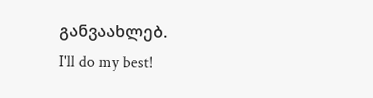განვაახლებ.
I'll do my best!